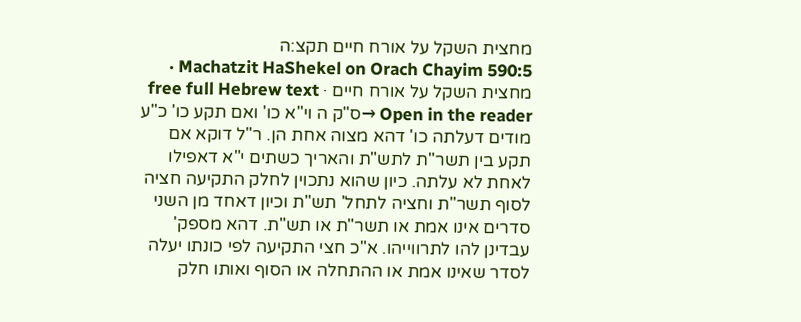מחצית השקל על אורח חיים תקצ:ה
Machatzit HaShekel on Orach Chayim 590:5 · מחצית השקל על אורח חיים · free full Hebrew text
Open in the reader →ס"ק ה וי"א כו' ואם תקע כו' כ"ע מודים דעלתה כו' דהא מצוה אחת הן. ר"ל דוקא אם תקע בין תשר"ת לתש"ת והאריך כשתים י"א דאפילו לאחת לא עלתה. כיון שהוא נתכוין לחלק התקיעה חציה לסוף תשר"ת וחציה לתחל' תש"ת וכיון דאחד מן השני סדרים אינו אמת או תשר"ת או תש"ת. דהא מספק' עבדינן להו לתרווייהו. א"כ חצי התקיעה לפי כונתו יעלה לסדר שאינו אמת או ההתחלה או הסוף ואותו חלק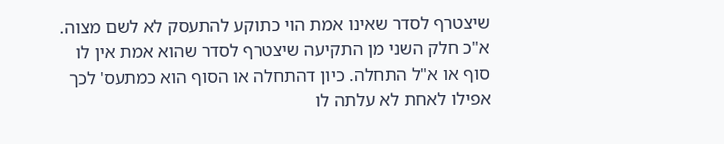שיצטרף לסדר שאינו אמת הוי כתוקע להתעסק לא לשם מצוה. א"כ חלק השני מן התקיעה שיצטרף לסדר שהוא אמת אין לו סוף או א"ל התחלה. כיון דהתחלה או הסוף הוא כמתעס' לכך אפילו לאחת לא עלתה לו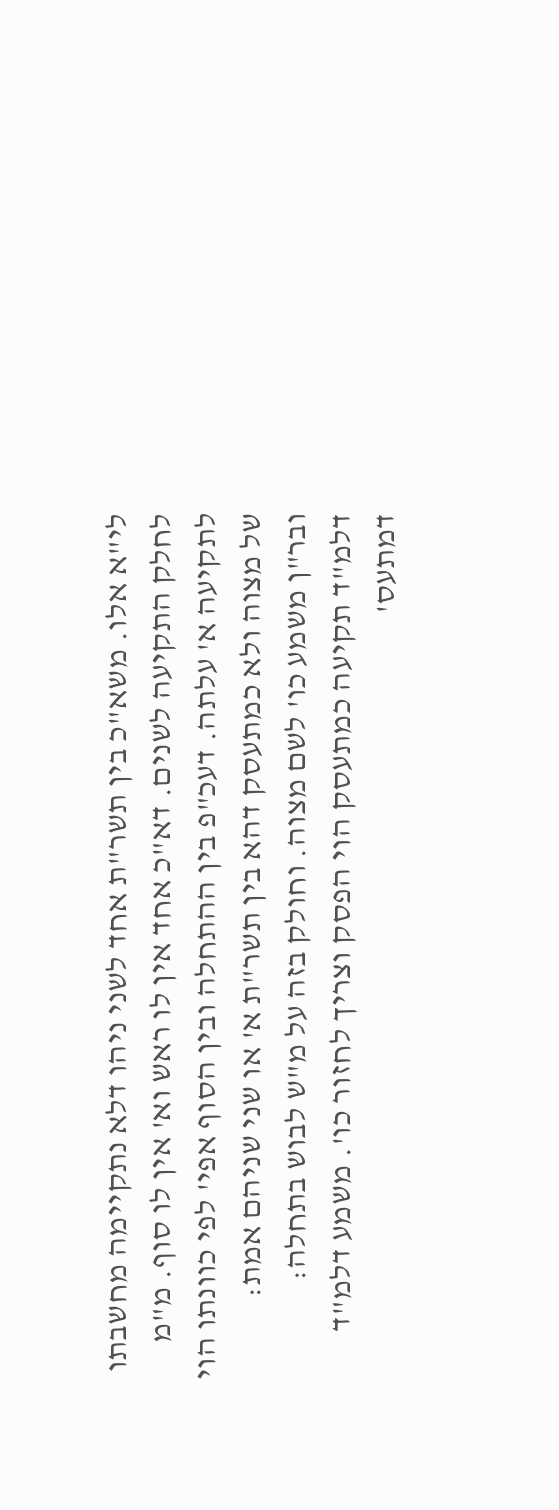לי"א אלו. משא"כ בין תשר"ת אחד לשני ניהו דלא נתקיימה מחשבתו לחלק התקיעה לשנים. דא"כ אחד אין לו ראש וא' אין לו סוף. מ"מ לתקיעה א' עלתה. דעכ"פ בין ההתחלה ובין הסוף אפי' לפי כוונתו הוי של מצוה ולא כמתעסק דהא בין תשר"ת א' או שני שניהם אמת:
ובר"ן משמע כו' לשם מצוה. וחולק בזה על מ"ש לבוש בתחלה:
דלמ"ד תקיעה כמתעסק הוי הפסק וצריך לחזור כו'. משמע דלמ"ד דמתעס'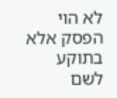לא הוי הפסק אלא בתוקע לשם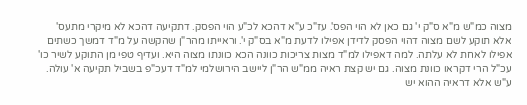מצוה כמ"ש מ"א ס"ק י' גם כאן לא הוי הפס'. עז"כ ע"א דהכא לכ"ע הוי הפסק. דתקיעה דהכא לא מיקרי מתעס' אלא תוקע לשם מצוה דהוי הפסק לדידן אפילו לדעת מ"א בס"ק י'. וראייתו מהר"ן שהקשה על מ"ד דמשך כשתים אפילו לאחת לא עלתה. למה דאפילו למ"ד מצות צריכות כוונה הכא כוונתו מצוה היא. ועדיף טפי מן התוקע לשיר כו' עכ"ל הרי דקראו כוונת מצוה. גם יש קצת ראיה ממ"ש הר"ן ליישב הירושלמי למ"ד דעכ"פ בשביל תקיעה א' עולה. ע"ש אלא דראיה ההוא יש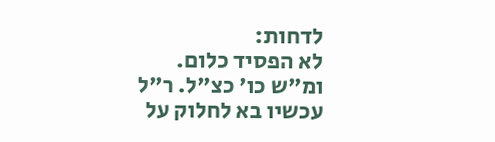לדחות:
לא הפסיד כלום. ומ"ש כו' כצ"ל. ר"ל עכשיו בא לחלוק על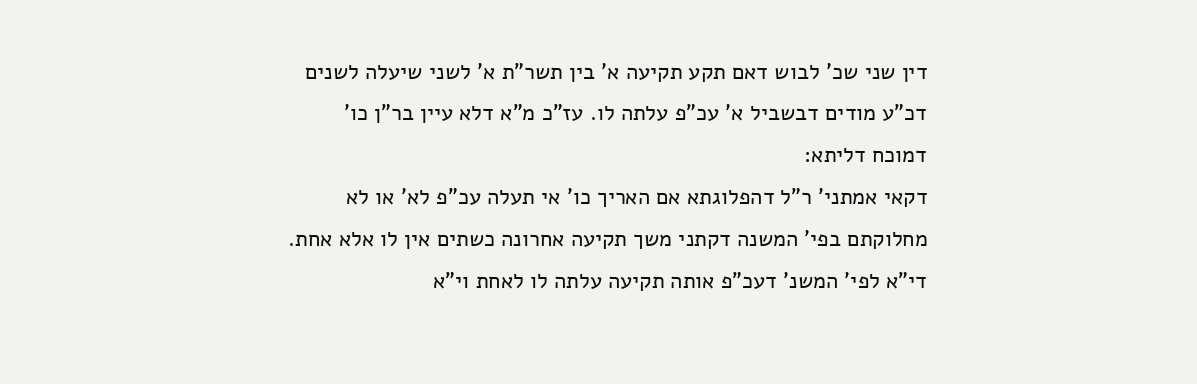דין שני שכ' לבוש דאם תקע תקיעה א' בין תשר"ת א' לשני שיעלה לשנים דכ"ע מודים דבשביל א' עכ"פ עלתה לו. עז"כ מ"א דלא עיין בר"ן כו' דמוכח דליתא:
דקאי אמתני' ר"ל דהפלוגתא אם האריך כו' אי תעלה עכ"פ לא' או לא מחלוקתם בפי' המשנה דקתני משך תקיעה אחרונה כשתים אין לו אלא אחת. די"א לפי' המשנ' דעכ"פ אותה תקיעה עלתה לו לאחת וי"א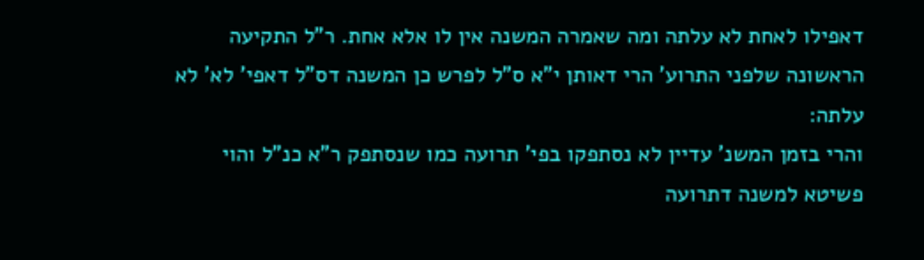דאפילו לאחת לא עלתה ומה שאמרה המשנה אין לו אלא אחת. ר"ל התקיעה הראשונה שלפני התרוע' הרי דאותן י"א ס"ל לפרש כן המשנה דס"ל דאפי' לא' לא עלתה:
והרי בזמן המשנ' עדיין לא נסתפקו בפי' תרועה כמו שנסתפק ר"א כנ"ל והוי פשיטא למשנה דתרועה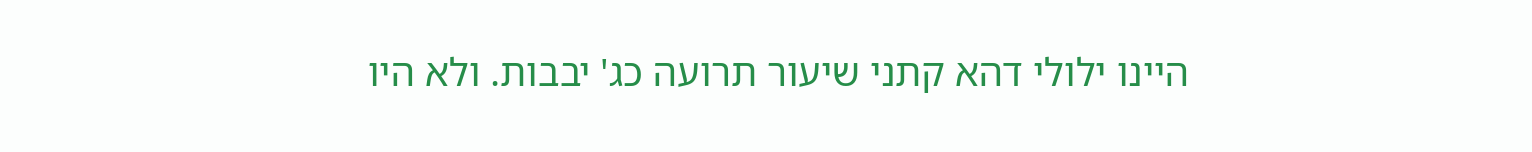היינו ילולי דהא קתני שיעור תרועה כג' יבבות. ולא היו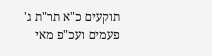תוקעים כ"א תר"ת ג' פעמים ועכ"פ מאי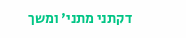דקתני מתני' ומשך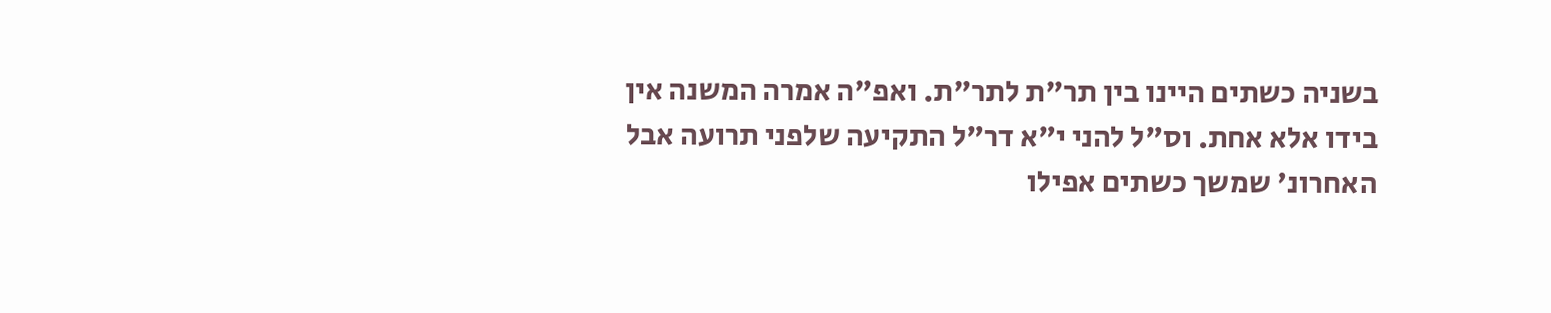בשניה כשתים היינו בין תר"ת לתר"ת. ואפ"ה אמרה המשנה אין בידו אלא אחת. וס"ל להני י"א דר"ל התקיעה שלפני תרועה אבל האחרונ' שמשך כשתים אפילו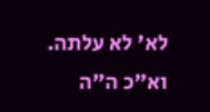לא' לא עלתה. וא"כ ה"ה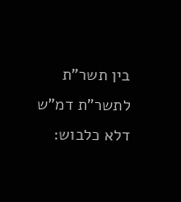בין תשר"ת לתשר"ת דמ"ש דלא כלבוש: